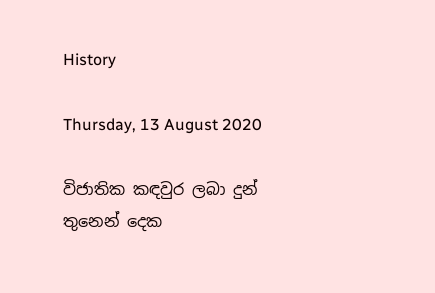History

Thursday, 13 August 2020

විජාතික කඳවුර ලබා දුන් තුනෙන් දෙක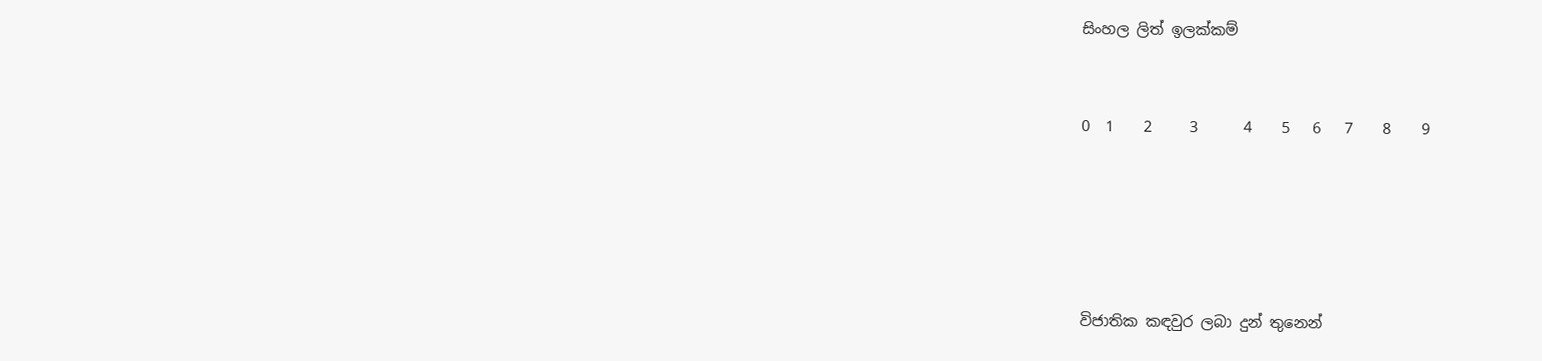සිංහල ලිත් ඉලක්කම්


0  1    2     3      4    5   6   7    8    9





විජාතික කඳවුර ලබා දුන් තුනෙන්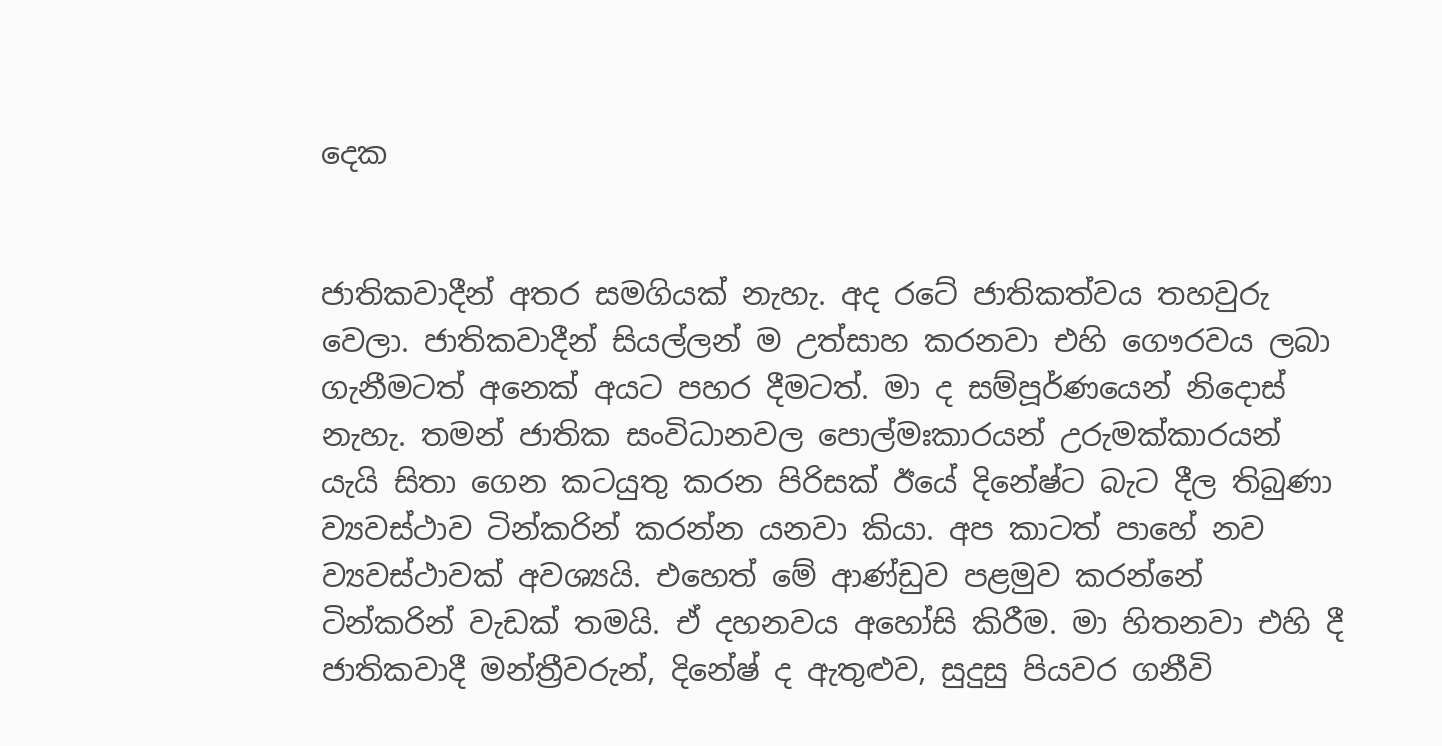දෙක


ජාතිකවාදීන් අතර සමගියක් නැහැ. අද රටේ ජාතිකත්වය තහවුරු වෙලා. ජාතිකවාදීන් සියල්ලන් ම උත්සාහ කරනවා එහි ගෞරවය ලබා ගැනීමටත් අනෙක් අයට පහර දීමටත්. මා ද සම්පූර්ණයෙන් නිදොස් නැහැ. තමන් ජාතික සංවිධානවල පොල්මඃකාරයන් උරුමක්කාරයන් යැයි සිතා ගෙන කටයුතු කරන පිරිසක් ඊයේ දිනේෂ්ට බැට දීල තිබුණා ව්‍යවස්ථාව ටින්කරින් කරන්න යනවා කියා. අප කාටත් පාහේ නව ව්‍යවස්ථාවක් අවශ්‍යයි. එහෙත් මේ ආණ්ඩුව පළමුව කරන්නේ ටින්කරින් වැඩක් තමයි. ඒ දහනවය අහෝසි කිරීම. මා හිතනවා එහි දී ජාතිකවාදී මන්ත්‍රීවරුන්, දිනේෂ් ද ඇතුළුව, සුදුසු පියවර ගනීවි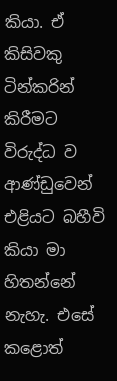කියා. ඒ කිසිවකු ටින්කරින් කිරීමට විරුද්ධ ව ආණ්ඩුවෙන් එළියට බහීවි කියා මා හිතන්නේ නැහැ. එසේ කළොත්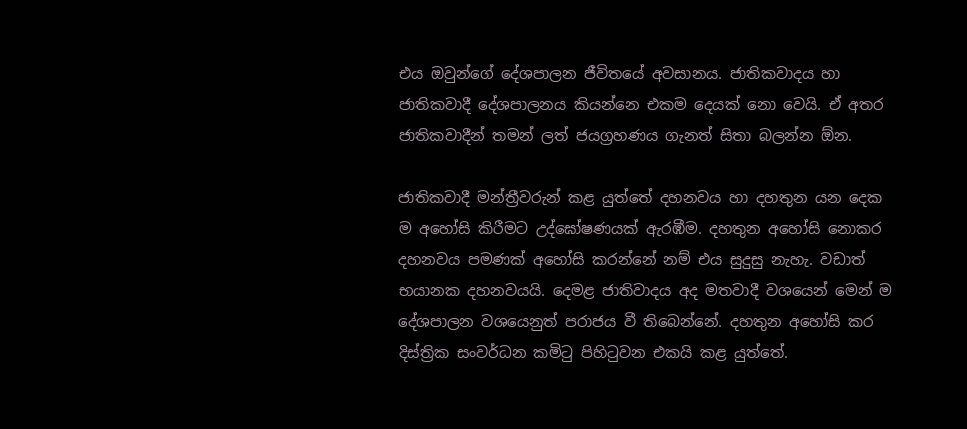එය ඔවුන්ගේ දේශපාලන ජීවිතයේ අවසානය. ජාතිකවාදය හා ජාතිකවාදී දේශපාලනය කියන්නෙ එකම දෙයක් නො වෙයි. ඒ අතර ජාතිකවාදීන් තමන් ලත් ජයග්‍රහණය ගැනත් සිතා බලන්න ඕන.

ජාතිකවාදී මන්ත්‍රීවරුන් කළ යුත්තේ දහනවය හා දහතුන යන දෙක ම අහෝසි කිරීමට උද්ඝෝෂණයක් ඇරඹීම. දහතුන අහෝසි නොකර දහනවය පමණක් අහෝසි කරන්නේ නම් එය සුදුසු නැහැ. වඩාත් භයානක දහනවයයි. දෙමළ ජාතිවාදය අද මතවාදී වශයෙන් මෙන් ම දේශපාලන වශයෙනුත් පරාජය වී තිබෙන්නේ. දහතුන අහෝසි කර දිස්ත්‍රික සංවර්ධන කමිටු පිහිටුවන එකයි කළ යුත්තේ.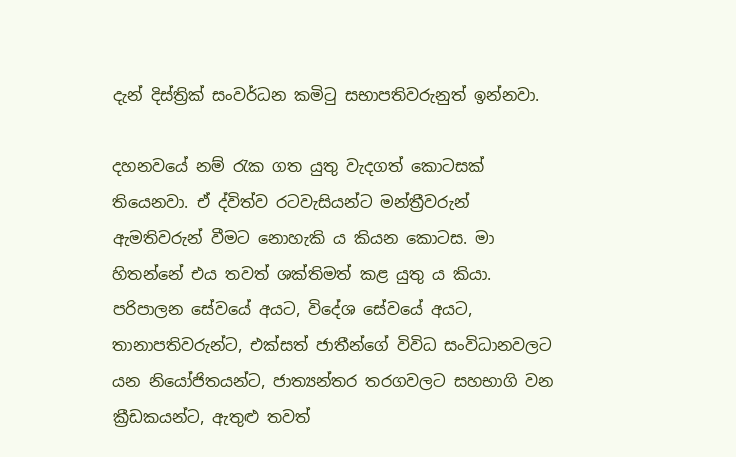දැන් දිස්ත්‍රික් සංවර්ධන කමිටු සභාපතිවරුනුත් ඉන්නවා.

දහනවයේ නම් රැක ගත යුතු වැදගත් කොටසක් තියෙනවා. ඒ ද්විත්ව රටවැසියන්ට මන්ත්‍රීවරුන් ඇමතිවරුන් වීමට නොහැකි ය කියන කොටස. මා හිතන්නේ එය තවත් ශක්තිමත් කළ යුතු ය කියා. පරිපාලන සේවයේ අයට, විදේශ සේවයේ අයට, තානාපතිවරුන්ට, එක්සත් ජාතීන්ගේ විවිධ සංවිධානවලට යන නියෝජිතයන්ට, ජාත්‍යන්තර තරගවලට සහභාගි වන ක්‍රීඩකයන්ට, ඇතුළු තවත්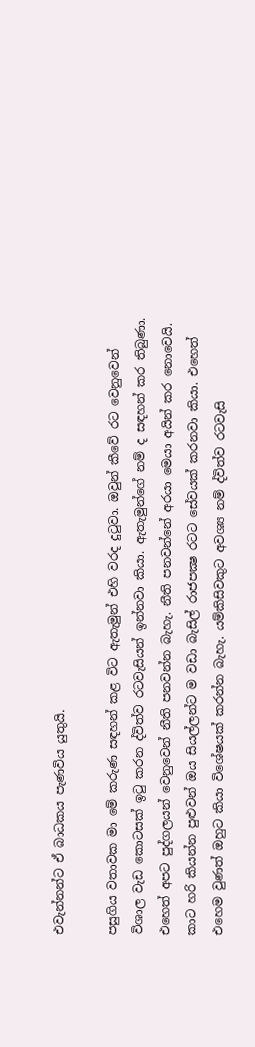එවැන්නන්ට ඒ බාධකය පැණවිය යුතුයි.

පසුගිය වතාවක මා මේ කරුණ සඳහන් කළ විට ඇතැමුන් එහි වරද දුටුවා. ඔවුන් කීවේ රට වෙනුවෙන් විශාල වැඩ කොටසක් ඉටු කරන ද්විත්ව රටවැසියන් ඉන්නවා කියා. ඇතැමුන්ගේ නම් ද සඳහන් කර තිබුණා. එහෙත් අපට පුද්ගලයන් වෙනුවෙන් නීති පනවන්න බැහැ. නීති පනවන්නේ අරයා මෙයා අයින් කර නොවෙයි. කාට හරි කියන්න පුළුවන් ඔය සියල්ලන්ට ම වඩා බැසිල් රාජපක්‍ෂ රටට සේවයක් කරනවා කියා. එහෙත් එහෙම වුණත් ඔහුට කියා විශේෂයක් කරන්න බැහැ. යම්කිසිවකුට අවශ්‍ය නම් ද්විත්ව රටවැසි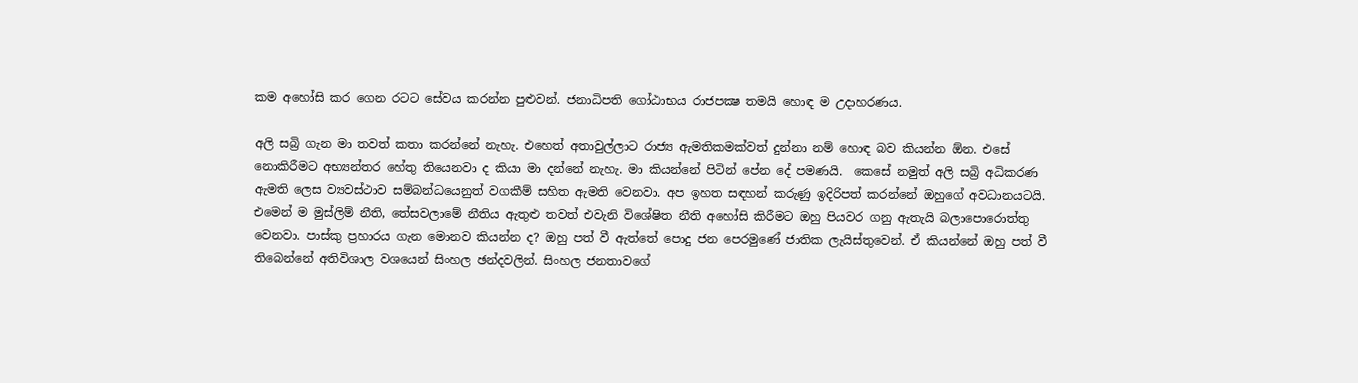කම අහෝසි කර ගෙන රටට සේවය කරන්න පුළුවන්. ජනාධිපති ගෝඨාභය රාජපක්‍ෂ තමයි හොඳ ම උදාහරණය.

අලි සබ්‍රි ගැන මා තවත් කතා කරන්නේ නැහැ. එහෙත් අතාවුල්ලාට රාජ්‍ය ඇමතිකමක්වත් දුන්නා නම් හොඳ බව කියන්න ඕන. එසේ නොකිරීමට අභ්‍යන්තර හේතු තියෙනවා ද කියා මා දන්නේ නැහැ. මා කියන්නේ පිටින් පේන දේ පමණයි.  කෙසේ නමුත් අලි සබ්‍රි අධිකරණ ඇමති ලෙස ව්‍යවස්ථාව සම්බන්ධයෙනුත් වගකීම් සහිත ඇමති වෙනවා. අප ඉහත සඳහන් කරුණු ඉදිරිපත් කරන්නේ ඔහුගේ අවධානයටයි. එමෙන් ම මුස්ලිම් නීති, තේසවලාමේ නීතිය ඇතුළු තවත් එවැනි විශේෂිත නීති අහෝසි කිරීමට ඔහු පියවර ගනු ඇතැයි බලාපොරොත්තු වෙනවා. පාස්කු ප්‍රහාරය ගැන මොනව කියන්න ද? ඔහු පත් වී ඇත්තේ පොදු ජන පෙරමුණේ ජාතික ලැයිස්තුවෙන්. ඒ කියන්නේ ඔහු පත් වී තිබෙන්නේ අතිවිශාල වශයෙන් සිංහල ඡන්දවලින්. සිංහල ජනතාවගේ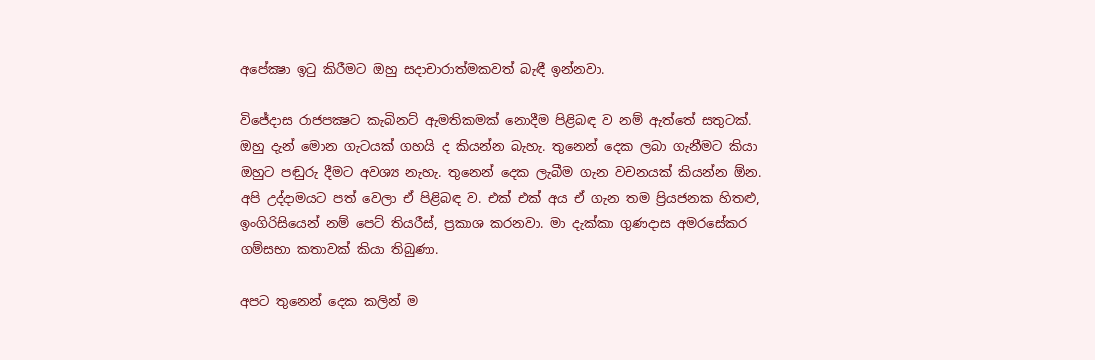අපේක්‍ෂා ඉටු කිරීමට ඔහු සදාචාරාත්මකවත් බැඳී ඉන්නවා.

විජේදාස රාජපක්‍ෂට කැබිනට් ඇමතිකමක් නොදීම පිළිබඳ ව නම් ඇත්තේ සතුටක්. ඔහු දැන් මොන ගැටයක් ගහයි ද කියන්න බැහැ. තුනෙන් දෙක ලබා ගැනීමට කියා ඔහුට පඬුරු දීමට අවශ්‍ය නැහැ. තුනෙන් දෙක ලැබීම ගැන වචනයක් කියන්න ඕන. අපි උද්දාමයට පත් වෙලා ඒ පිළිබඳ ව. එක් එක් අය ඒ ගැන තම ප්‍රියජනක හිතළු, ඉංගිරිසියෙන් නම් පෙට් තියරීස්, ප්‍රකාශ කරනවා. මා දැක්කා ගුණදාස අමරසේකර ගම්සභා කතාවක් කියා තිබුණා.

අපට තුනෙන් දෙක කලින් ම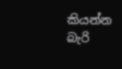කියන්න බැරි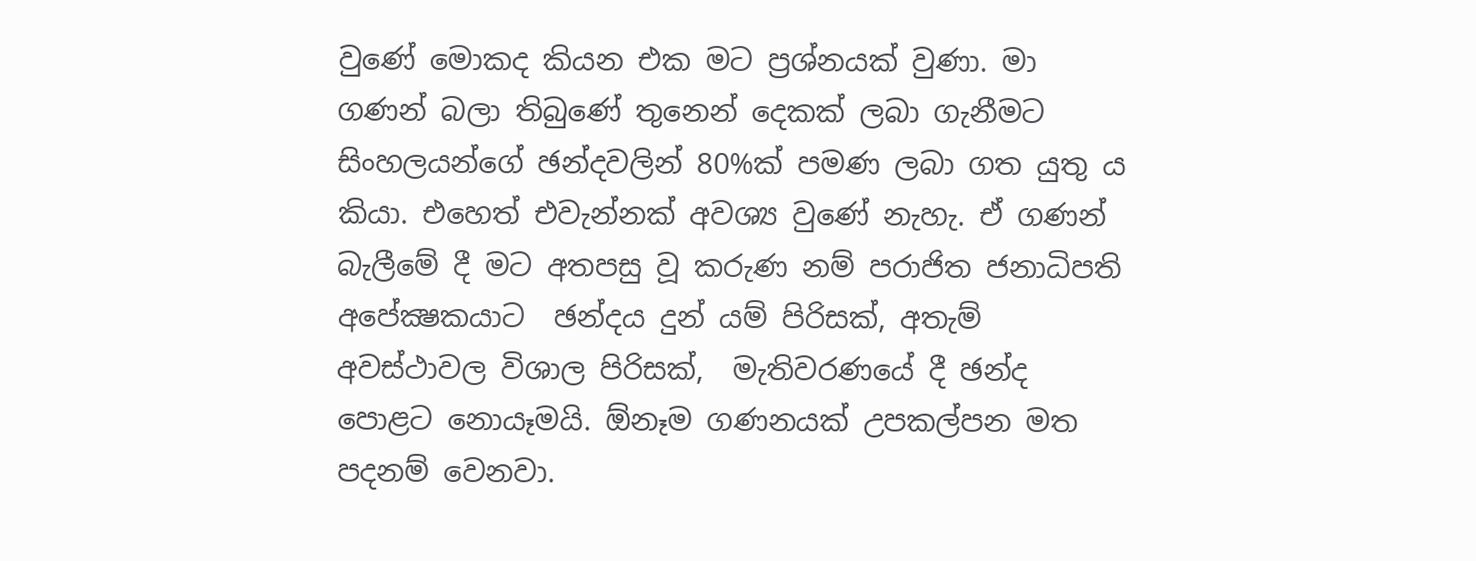වුණේ මොකද කියන එක මට ප්‍රශ්නයක් වුණා. මා ගණන් බලා තිබුණේ තුනෙන් දෙකක් ලබා ගැනීමට සිංහලයන්ගේ ඡන්දවලින් 80%ක් පමණ ලබා ගත යුතු ය කියා. එහෙත් එවැන්නක් අවශ්‍ය වුණේ නැහැ. ඒ ගණන් බැලීමේ දී මට අතපසු වූ කරුණ නම් පරාජිත ජනාධිපති අපේක්‍ෂකයාට  ඡන්දය දුන් යම් පිරිසක්, අතැම් අවස්ථාවල විශාල පිරිසක්,  මැතිවරණයේ දී ඡන්ද පොළට නොයෑමයි. ඕනෑම ගණනයක් උපකල්පන මත පදනම් වෙනවා.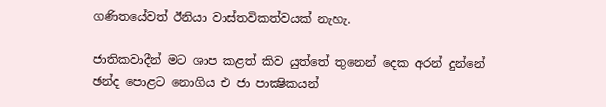ගණිතයේවත් ඊනියා වාස්තවිකත්වයක් නැහැ.

ජාතිකවාදීන් මට ශාප කළත් කිව යුත්තේ තුනෙන් දෙක අරන් දුන්නේ ඡන්ද පොළට නොගිය එ ජා පාක්‍ෂිකයන්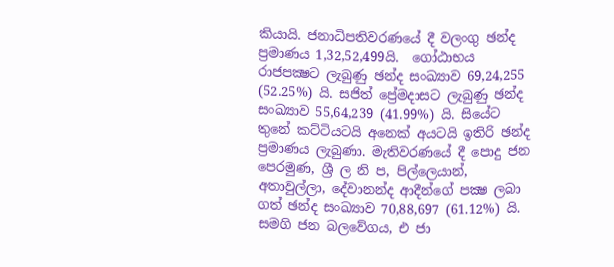කියායි. ජනාධිපතිවරණයේ දී වලංගු ඡන්ද ප්‍රමාණය 1,32,52,499යි.  ගෝඨාභය රාජපක්‍ෂට ලැබුණු ඡන්ද සංඛ්‍යාව 69,24,255 (52.25%) යි. සජිත් ප්‍රේමදාසට ලැබුණු ඡන්ද සංඛ්‍යාව 55,64,239 (41.99%) යි. සියේට තුනේ කට්ටියටයි අනෙක් අයටයි ඉතිරි ඡන්ද ප්‍රමාණය ලැබුණා. මැතිවරණයේ දී පොදු ජන පෙරමුණ, ශ්‍රී ල නි ප, පිල්ලෙයාන්, අතාවුල්ලා, දේවානන්ද ආදීන්ගේ පක්‍ෂ ලබා ගත් ඡන්ද සංඛ්‍යාව 70,88,697 (61.12%) යි. සමගි ජන බලවේගය, එ ජා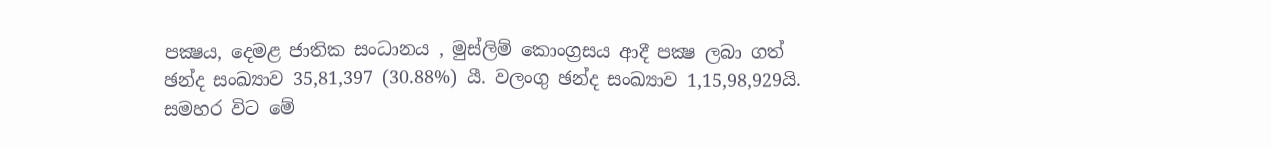පක්‍ෂය, දෙමළ ජාතික සංධානය , මුස්ලිම් කොංග්‍රසය ආදී පක්‍ෂ ලබා ගත් ඡන්ද සංඛ්‍යාව 35,81,397 (30.88%) යී. වලංගු ඡන්ද සංඛ්‍යාව 1,15,98,929යි. සමහර විට මේ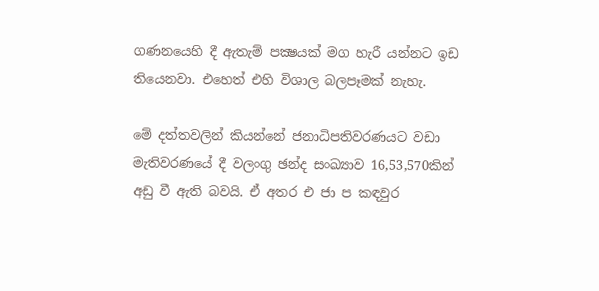ගණනයෙහි දී ඇතැම් පක්‍ෂයක් මග හැරී යන්නට ඉඩ තියෙනවා. එහෙත් එහි විශාල බලපෑමක් නැහැ.

මේ දත්තවලින් කියන්නේ ජනාධිපතිවරණයට වඩා මැතිවරණයේ දී වලංගු ඡන්ද සංඛ්‍යාව 16,53,570කින් අඩු වී ඇති බවයි. ඒ අතර එ ජා ප කඳවුර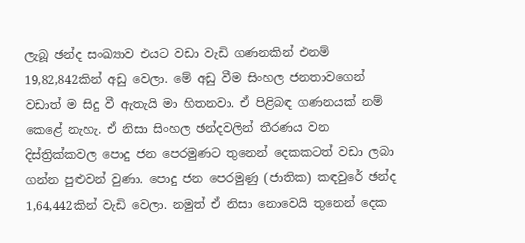ලැබූ ඡන්ද සංඛ්‍යාව එයට වඩා වැඩි ගණනකින් එනම් 19,82,842කින් අඩු වෙලා. මේ අඩු වීම සිංහල ජනතාවගෙන් වඩාත් ම සිදු වී ඇතැයි මා හිතනවා. ඒ පිළිබඳ ගණනයක් නම් කෙළේ නැහැ. ඒ නිසා සිංහල ඡන්දවලින් තීරණය වන දිස්ත්‍රික්කවල පොදු ජන පෙරමුණට තුනෙන් දෙකකටත් වඩා ලබා ගන්න පුළුවන් වුණා. පොදු ජන පෙරමුණු (ජාතික) කඳවුරේ ඡන්ද 1,64,442කින් වැඩි වෙලා. නමුත් ඒ නිසා නොවෙයි තුනෙන් දෙක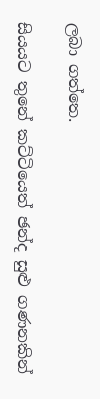ලබා ගත්තෙ.

සියයට තුනේ කට්ටියෙත් ඡන්ද සුළු ගණනකින්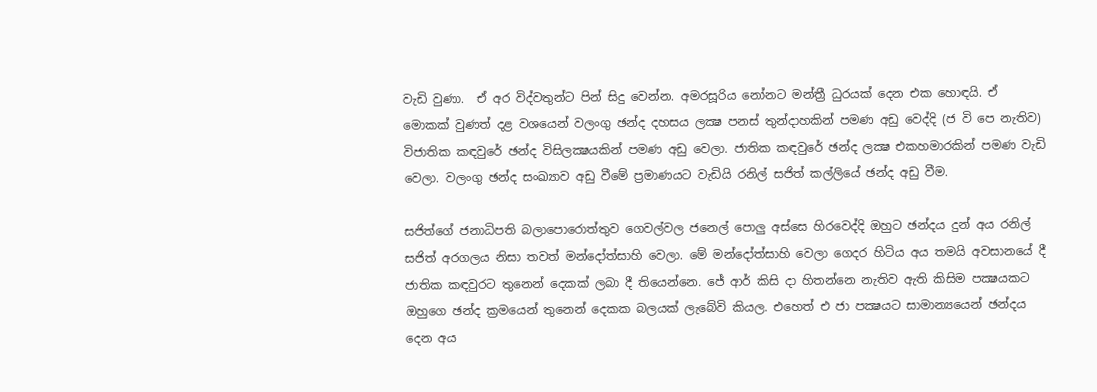වැඩි වුණා.  ඒ අර විද්වතුන්ට පින් සිදු වෙන්න. අමරසූරිය නෝනට මන්ත්‍රී ධුරයක් දෙන එක හොඳයි. ඒ මොකක් වුණත් දළ වශයෙන් වලංගු ඡන්ද දහසය ලක්‍ෂ පනස් තුන්දාහකින් පමණ අඩු වෙද්දි (ජ වි පෙ නැතිව) විජාතික කඳවුරේ ඡන්ද විසිලක්‍ෂයකින් පමණ අඩු වෙලා. ජාතික කඳවුරේ ඡන්ද ලක්‍ෂ එකහමාරකින් පමණ වැඩි වෙලා. වලංගු ඡන්ද සංඛ්‍යාව අඩු වීමේ ප්‍රමාණයට වැඩියි රනිල් සජිත් කල්ලියේ ඡන්ද අඩු වීම.

සජිත්ගේ ජනාධිපති බලාපොරොත්තුව ගෙවල්වල ජනෙල් පොලු අස්සෙ හිරවෙද්දි ඔහුට ඡන්දය දුන් අය රනිල් සජිත් අරගලය නිසා තවත් මන්දෝත්සාහි වෙලා. මේ මන්දෝත්සාහි වෙලා ගෙදර හිටිය අය තමයි අවසානයේ දී ජාතික කඳවුරට තුනෙන් දෙකක් ලබා දී තියෙන්නෙ. ජේ ආර් කිසි දා හිතන්නෙ නැතිව ඇති කිසිම පක්‍ෂයකට ඔහුගෙ ඡන්ද ක්‍රමයෙන් තුනෙන් දෙකක බලයක් ලැබේවි කියල. එහෙත් එ ජා පක්‍ෂයට සාමාන්‍යයෙන් ඡන්දය දෙන අය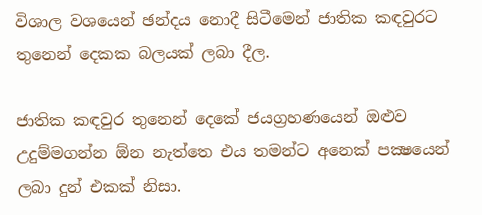විශාල වශයෙන් ඡන්දය නොදී සිටීමෙන් ජාතික කඳවුරට තුනෙන් දෙකක බලයක් ලබා දීල.

ජාතික කඳවුර තුනෙන් දෙකේ ජයග්‍රහණයෙන් ඔළුව උදුම්මගන්න ඕන නැත්තෙ එය තමන්ට අනෙක් පක්‍ෂයෙන් ලබා දුන් එකක් නිසා.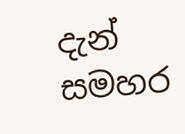දැන් සමහර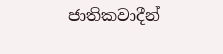ජාතිකවාදීන්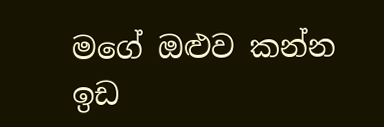මගේ ඔළුව කන්න ඉඩ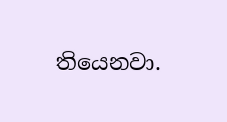තියෙනවා.